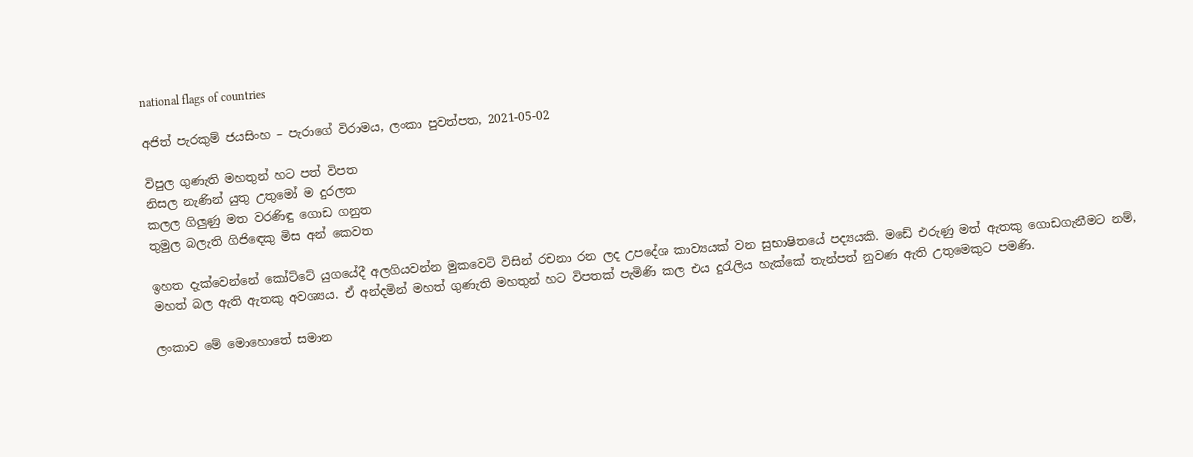national flags of countries

අජිත් පැරකුම් ජයසිංහ – පැරාගේ විරාමය, ලංකා පුවත්පත, 2021-05-02

විපුල ගුණැති මහතුන් හට පත් විපත
නිසල නැණින් යුතු උතුමෝ ම දුරලත
කලල ගිලුණු මත වරණිඳු ගොඩ ගනුත
තුමුල බලැති ගිජිඳෙකු මිස අන් කෙවත

ඉහත දැක්වෙන්නේ කෝට්ටේ යුගයේදී අලගියවන්න මුකවෙටි විසින් රචනා රන ලද උපදේශ කාව්‍යයක් වන සුභාෂිතයේ පද්‍යයකි. මඩේ එරුණු මත් ඇතකු ගොඩගැනීමට නම්, මහත් බල ඇති ඇතකු අවශ්‍යය. ඒ අන්දමින් මහත් ගුණැති මහතුන් හට විපතක් පැමිණි කල එය දුරැලිය හැක්කේ තැන්පත් නුවණ ඇති උතුමෙකුට පමණි.

ලංකාව මේ මොහොතේ සමාන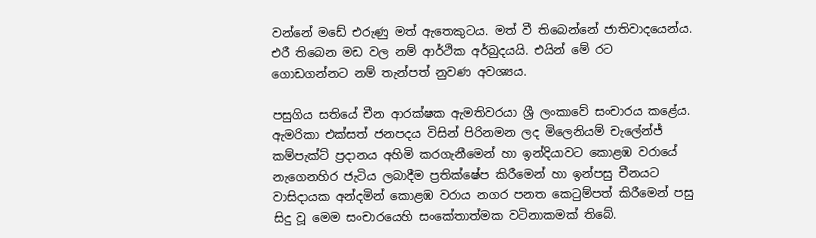වන්නේ මඩේ එරුණු මත් ඇතෙකුටය. මත් වී තිබෙන්නේ ජාතිවාදයෙන්ය. එරී තිබෙන මඩ වල නම් ආර්ථික අර්බුදයයි. එයින් මේ රට ගොඩගන්නට නම් තැන්පත් නුවණ අවශ්‍යය.

පසුගිය සතියේ චීන ආරක්ෂක ඇමතිවරයා ශ්‍රී ලංකාවේ සංචාරය කළේය. ඇමරිකා එක්සත් ජනපදය විසින් පිරිනමන ලද මිලෙනියම් චැලේන්ජ් කම්පැක්ට් ප්‍රදානය අහිමි කරගැනීමෙන් හා ඉන්දියාවට කොළඹ වරායේ නැගෙනහිර ජැටිය ලබාදීම ප්‍රතික්ෂේප කිරීමෙන් හා ඉන්පසු චීනයට වාසිදායක අන්දමින් කොළඹ වරාය නගර පනත කෙටුම්පත් කිරීමෙන් පසු සිදු වූ මෙම සංචාරයෙහි සංකේතාත්මක වටිනාකමක් තිබේ.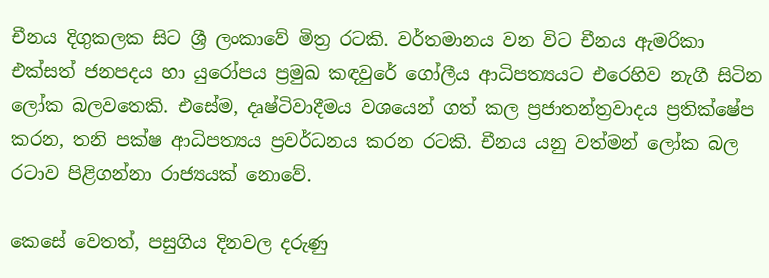චීනය දිගුකලක සිට ශ්‍රී ලංකාවේ මිත්‍ර රටකි. වර්තමානය වන විට චීනය ඇමරිකා එක්සත් ජනපදය හා යුරෝපය ප්‍රමුඛ කඳවුරේ ගෝලීය ආධිපත්‍යයට එරෙහිව නැගී සිටින ලෝක බලවතෙකි. එසේම, දෘෂ්ටිවාදීමය වශයෙන් ගත් කල ප්‍රජාතන්ත්‍රවාදය ප්‍රතික්ෂේප කරන, තනි පක්ෂ ආධිපත්‍යය ප්‍රවර්ධනය කරන රටකි. චීනය යනු වත්මන් ලෝක බල රටාව පිළිගන්නා රාජ්‍යයක් නොවේ.

කෙසේ වෙතත්, පසුගිය දිනවල දරුණු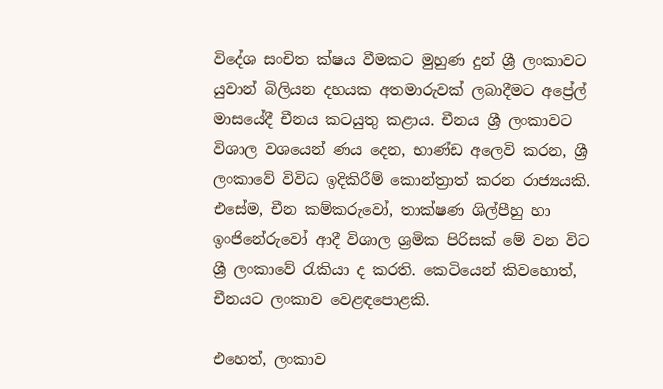විදේශ සංචිත ක්ෂය වීමකට මුහුණ දුන් ශ්‍රී ලංකාවට යුවාන් බිලියන දහයක අතමාරුවක් ලබාදීමට අප්‍රේල් මාසයේදී චීනය කටයුතු කළාය. චීනය ශ්‍රී ලංකාවට විශාල වශයෙන් ණය දෙන, භාණ්ඩ අලෙවි කරන, ශ්‍රී ලංකාවේ විවිධ ඉදිකිරීම් කොන්ත්‍රාත් කරන රාජ්‍යයකි. එසේම, චීන කම්කරුවෝ, තාක්ෂණ ශිල්පීහු හා ඉංජිනේරුවෝ ආදී විශාල ශ්‍රමික පිරිසක් මේ වන විට ශ්‍රී ලංකාවේ රැකියා ද කරති. කෙටියෙන් කිවහොත්, චීනයට ලංකාව වෙළඳපොළකි.

එහෙත්, ලංකාව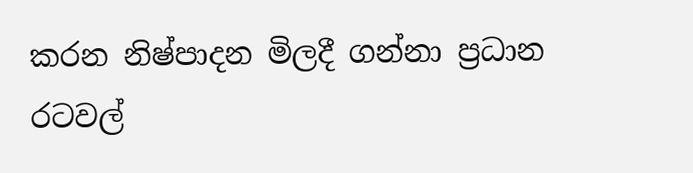කරන නිෂ්පාදන මිලදී ගන්නා ප්‍රධාන රටවල්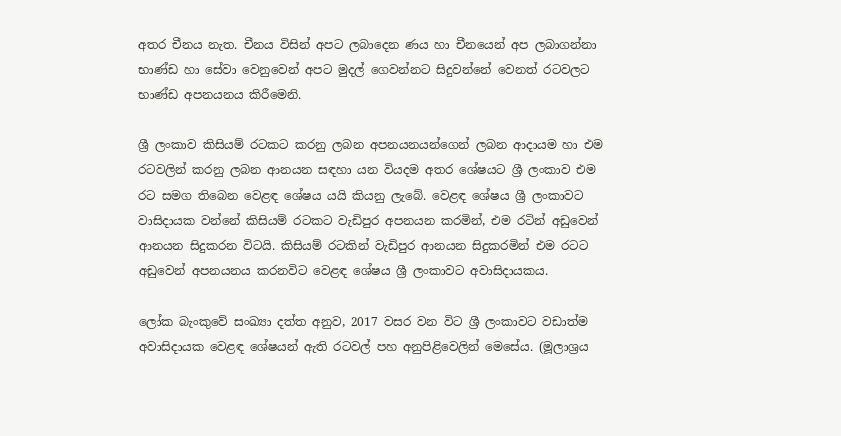අතර චීනය නැත. චීනය විසින් අපට ලබාදෙන ණය හා චීනයෙන් අප ලබාගන්නා භාණ්ඩ හා සේවා වෙනුවෙන් අපට මුදල් ගෙවන්නට සිදුවන්නේ වෙනත් රටවලට භාණ්ඩ අපනයනය කිරීමෙනි.

ශ්‍රී ලංකාව කිසියම් රටකට කරනු ලබන අපනයනයන්ගෙන් ලබන ආදායම හා එම රටවලින් කරනු ලබන ආනයන සඳහා යන වියදම අතර ශේෂයට ශ්‍රී ලංකාව එම රට සමග තිබෙන වෙළඳ ශේෂය යයි කියනු ලැබේ. වෙළඳ ශේෂය ශ්‍රී ලංකාවට වාසිදායක වන්නේ කිසියම් රටකට වැඩිපුර අපනයන කරමින්, එම රටින් අඩුවෙන් ආනයන සිදුකරන විටයි. කිසියම් රටකින් වැඩිපුර ආනයන සිදුකරමින් එම රටට අඩුවෙන් අපනයනය කරනවිට වෙළඳ ශේෂය ශ්‍රී ලංකාවට අවාසිදායකය.

ලෝක බැංකුවේ සංඛ්‍යා දත්ත අනුව, 2017 වසර වන විට ශ්‍රී ලංකාවට වඩාත්ම අවාසිදායක වෙළඳ ශේෂයන් ඇති රටවල් පහ අනුපිළිවෙලින් මෙසේය. (මූලාශ්‍රය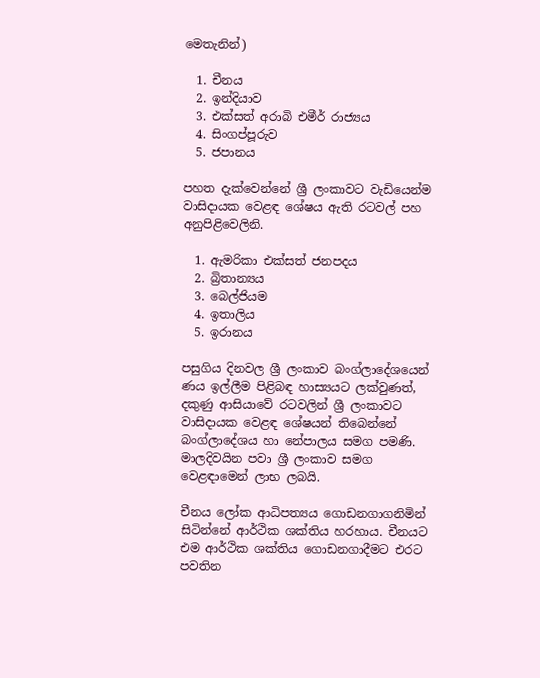මෙතැනින්)

  1. චීනය
  2. ඉන්දියාව
  3. එක්සත් අරාබි එමීර් රාජ්‍යය
  4. සිංගප්පූරුව
  5. ජපානය

පහත දැක්වෙන්නේ ශ්‍රී ලංකාවට වැඩියෙන්ම වාසිදායක වෙළඳ ශේෂය ඇති රටවල් පහ අනුපිළිවෙලිනි.

  1. ඇමරිකා එක්සත් ජනපදය
  2. බ්‍රිතාන්‍යය
  3. බෙල්ජියම
  4. ඉතාලිය
  5. ඉරානය

පසුගිය දිනවල ශ්‍රී ලංකාව බංග්ලාදේශයෙන් ණය ඉල්ලීම පිළිබඳ හාස්‍යයට ලක්වුණත්, දකුණු ආසියාවේ රටවලින් ශ්‍රී ලංකාවට වාසිදායක වෙළඳ ශේෂයන් තිබෙන්නේ බංග්ලාදේශය හා නේපාලය සමග පමණි. මාලදිවයින පවා ශ්‍රී ලංකාව සමග වෙළඳාමෙන් ලාභ ලබයි.

චීනය ලෝක ආධිපත්‍යය ගොඩනගාගනිමින් සිටින්නේ ආර්ථික ශක්තිය හරහාය. චීනයට එම ආර්ථික ශක්තිය ගොඩනගාදීමට එරට පවතින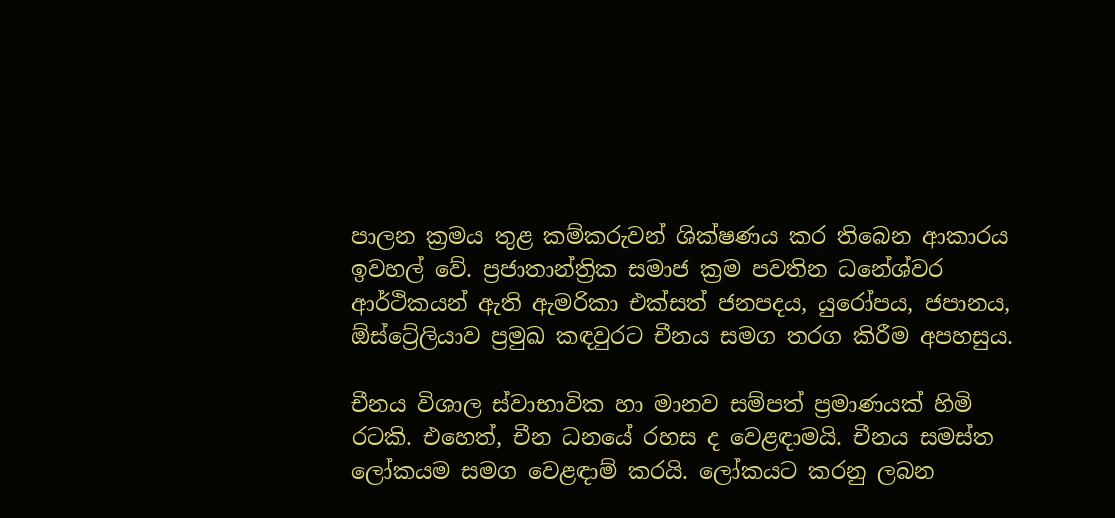පාලන ක්‍රමය තුළ කම්කරුවන් ශික්ෂණය කර තිබෙන ආකාරය ඉවහල් වේ. ප්‍රජාතාන්ත්‍රික සමාජ ක්‍රම පවතින ධනේශ්වර ආර්ථිකයන් ඇති ඇමරිකා එක්සත් ජනපදය, යුරෝපය, ජපානය, ඕස්ට්‍රේලියාව ප්‍රමුඛ කඳවුරට චීනය සමග තරග කිරීම අපහසුය.

චීනය විශාල ස්වාභාවික හා මානව සම්පත් ප්‍රමාණයක් හිමි රටකි. එහෙත්, චීන ධනයේ රහස ද වෙළඳාමයි. චීනය සමස්ත ලෝකයම සමග වෙළඳාම් කරයි. ලෝකයට කරනු ලබන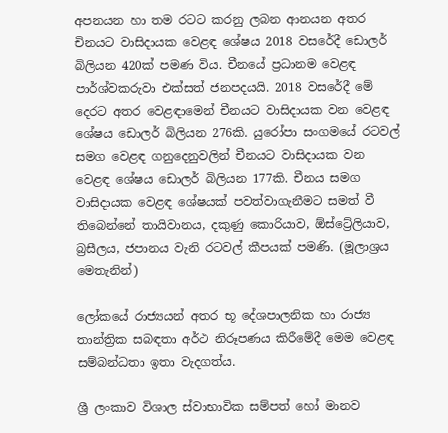අපනයන හා තම රටට කරනු ලබන ආනයන අතර චිනයට වාසිදායක වෙළඳ ශේෂය 2018 වසරේදී ඩොලර් බිලියන 420ක් පමණ විය. චීනයේ ප්‍රධානම වෙළඳ පාර්ශ්වකරුවා එක්සත් ජනපදයයි. 2018 වසරේදී මේ දෙරට අතර වෙළඳාමෙන් චීනයට වාසිදායක වන වෙළඳ ශේෂය ඩොලර් බිලියන 276කි. යුරෝපා සංගමයේ රටවල් සමග වෙළඳ ගනුදෙනුවලින් චීනයට වාසිදායක වන වෙළඳ ශේෂය ඩොලර් බිලියන 177කි. චීනය සමග වාසිදායක වෙළඳ ශේෂයක් පවත්වාගැනීමට සමත් වී තිබෙන්නේ තායිවානය, දකුණු කොරියාව, ඕස්ට්‍රේලියාව, බ්‍රසීලය, ජපානය වැනි රටවල් කීපයක් පමණි. (මූලාශ්‍රය මෙතැනින්)

ලෝකයේ රාජ්‍යයන් අතර භූ දේශපාලනික හා රාජ්‍ය තාන්ත්‍රික සබඳතා අර්ථ නිරූපණය කිරීමේදී මෙම වෙළඳ සම්බන්ධතා ඉතා වැදගත්ය.

ශ්‍රී ලංකාව විශාල ස්වාභාවික සම්පත් හෝ මානව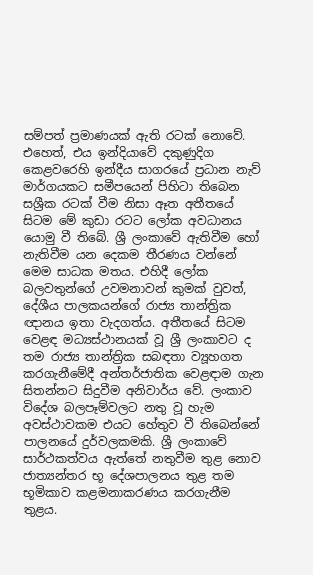සම්පත් ප්‍රමාණයක් ඇති රටක් නොවේ. එහෙත්, එය ඉන්දියාවේ දකුණුදිග කෙළවරෙහි ඉන්දීය සාගරයේ ප්‍රධාන නැව් මාර්ගයකට සමීපයෙන් පිහිටා තිබෙන සශ්‍රීක රටක් වීම නිසා ඈත අතීතයේ සිටම මේ කුඩා රටට ලෝක අවධානය යොමු වී තිබේ. ශ්‍රී ලංකාවේ ඇතිවීම හෝ නැතිවීම යන දෙකම තීරණය වන්නේ මෙම සාධක මතය. එහිදී ලෝක බලවතුන්ගේ උවමනාවන් කුමක් වුවත්, දේශීය පාලකයන්ගේ රාජ්‍ය තාන්ත්‍රික ඥානය ඉතා වැදගත්ය. අතීතයේ සිටම වෙළඳ මධ්‍යස්ථානයක් වූ ශ්‍රී ලංකාවට ද තම රාජ්‍ය තාන්ත්‍රික සබඳතා ව්‍යූහගත කරගැනීමේදී අන්තර්ජාතික වෙළඳාම ගැන සිතන්නට සිදුවීම අනිවාර්ය වේ. ලංකාව විදේශ බලපෑම්වලට නතු වූ හැම අවස්ථාවකම එයට හේතුව වී තිබෙන්නේ පාලනයේ දුර්වලකමකි. ශ්‍රී ලංකාවේ සාර්ථකත්වය ඇත්තේ නතුවීම තුළ නොව ජාත්‍යන්තර භූ දේශපාලනය තුළ තම භූමිකාව කළමනාකරණය කරගැනීම තුළය.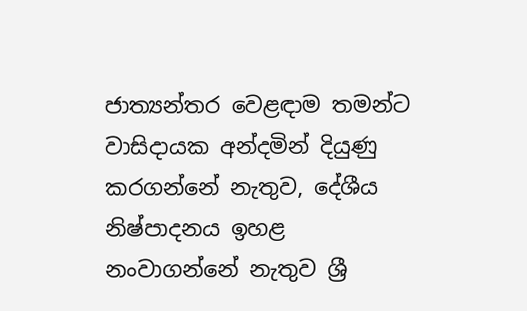ජාත්‍යන්තර වෙළඳාම තමන්ට වාසිදායක අන්දමින් දියුණු කරගන්නේ නැතුව, දේශීය නිෂ්පාදනය ඉහළ නංවාගන්නේ නැතුව ශ්‍රී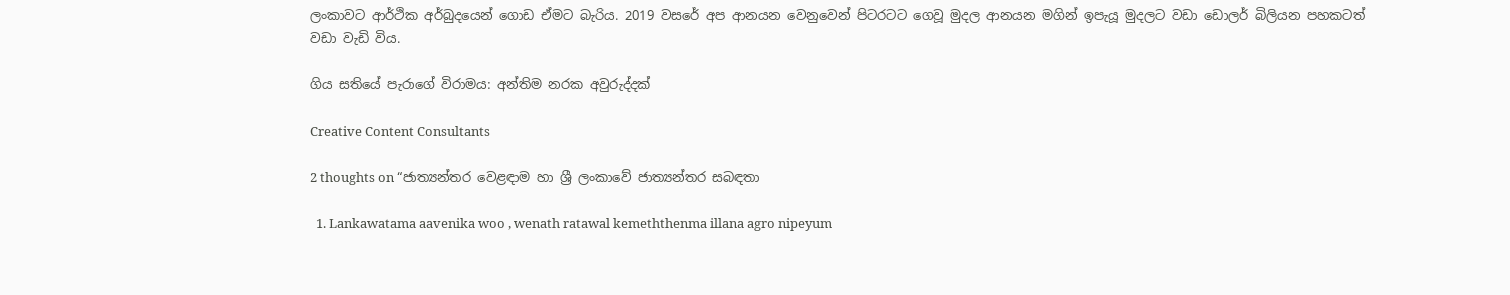ලංකාවට ආර්ථික අර්බුදයෙන් ගොඩ ඒමට බැරිය. 2019 වසරේ අප ආනයන වෙනුවෙන් පිටරටට ගෙවූ මුදල ආනයන මගින් ඉපැයූ මුදලට වඩා ඩොලර් බිලියන පහකටත් වඩා වැඩි විය.

ගිය සතියේ පැරාගේ විරාමය: අන්තිම නරක අවුරුද්දක්

Creative Content Consultants

2 thoughts on “ජාත්‍යන්තර වෙළඳාම හා ශ්‍රී ලංකාවේ ජාත්‍යන්තර සබඳතා

  1. Lankawatama aavenika woo , wenath ratawal kemeththenma illana agro nipeyum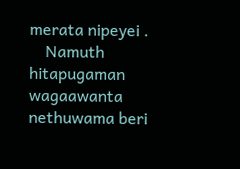merata nipeyei .
    Namuth hitapugaman wagaawanta nethuwama beri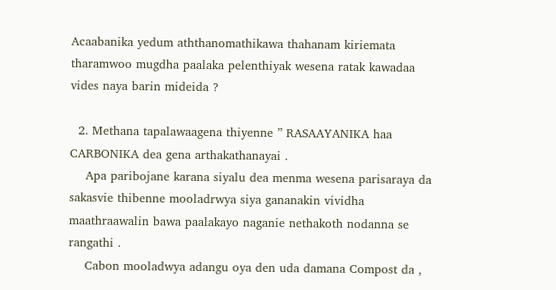Acaabanika yedum aththanomathikawa thahanam kiriemata tharamwoo mugdha paalaka pelenthiyak wesena ratak kawadaa vides naya barin mideida ?

  2. Methana tapalawaagena thiyenne ” RASAAYANIKA haa CARBONIKA dea gena arthakathanayai .
    Apa paribojane karana siyalu dea menma wesena parisaraya da sakasvie thibenne mooladrwya siya gananakin vividha maathraawalin bawa paalakayo naganie nethakoth nodanna se rangathi .
    Cabon mooladwya adangu oya den uda damana Compost da ,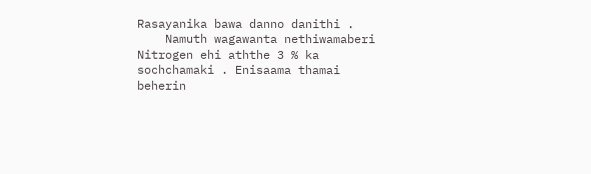Rasayanika bawa danno danithi .
    Namuth wagawanta nethiwamaberi Nitrogen ehi aththe 3 % ka sochchamaki . Enisaama thamai beherin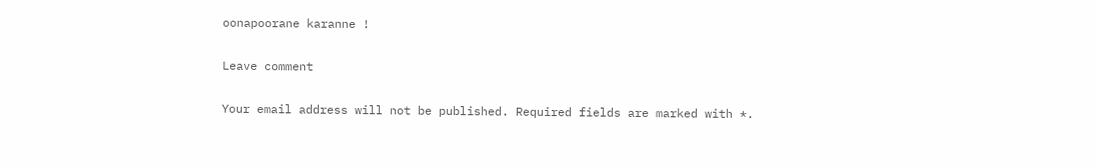oonapoorane karanne !

Leave comment

Your email address will not be published. Required fields are marked with *.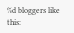%d bloggers like this: